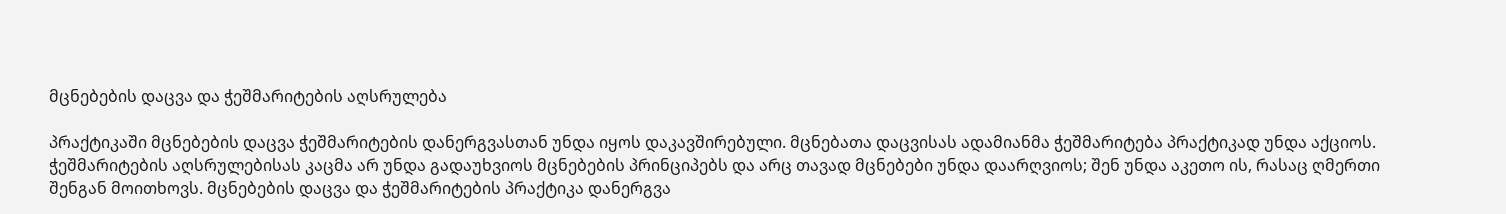მცნებების დაცვა და ჭეშმარიტების აღსრულება

პრაქტიკაში მცნებების დაცვა ჭეშმარიტების დანერგვასთან უნდა იყოს დაკავშირებული. მცნებათა დაცვისას ადამიანმა ჭეშმარიტება პრაქტიკად უნდა აქციოს. ჭეშმარიტების აღსრულებისას კაცმა არ უნდა გადაუხვიოს მცნებების პრინციპებს და არც თავად მცნებები უნდა დაარღვიოს; შენ უნდა აკეთო ის, რასაც ღმერთი შენგან მოითხოვს. მცნებების დაცვა და ჭეშმარიტების პრაქტიკა დანერგვა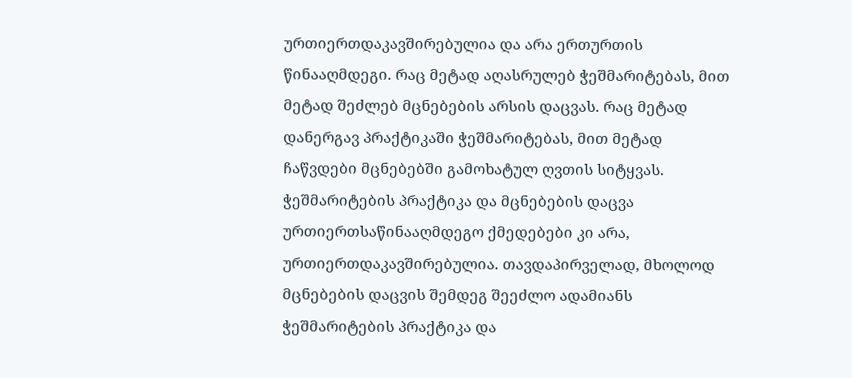ურთიერთდაკავშირებულია და არა ერთურთის წინააღმდეგი. რაც მეტად აღასრულებ ჭეშმარიტებას, მით მეტად შეძლებ მცნებების არსის დაცვას. რაც მეტად დანერგავ პრაქტიკაში ჭეშმარიტებას, მით მეტად ჩაწვდები მცნებებში გამოხატულ ღვთის სიტყვას. ჭეშმარიტების პრაქტიკა და მცნებების დაცვა ურთიერთსაწინააღმდეგო ქმედებები კი არა, ურთიერთდაკავშირებულია. თავდაპირველად, მხოლოდ მცნებების დაცვის შემდეგ შეეძლო ადამიანს ჭეშმარიტების პრაქტიკა და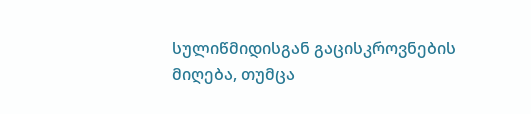სულიწმიდისგან გაცისკროვნების მიღება, თუმცა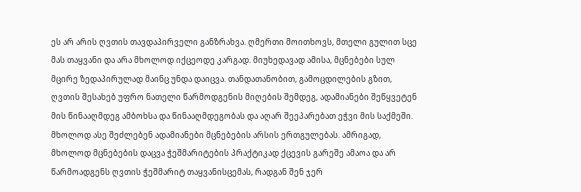ეს არ არის ღვთის თავდაპირველი განზრახვა. ღმერთი მოითხოვს, მთელი გულით სცე მას თაყვანი და არა მხოლოდ იქცეოდე კარგად. მიუხედავად ამისა, მცნებები სულ მცირე ზედაპირულად მაინც უნდა დაიცვა. თანდათანობით, გამოცდილების გზით, ღვთის შესახებ უფრო ნათელი წარმოდგენის მიღების შემდეგ, ადამიანები შეწყვეტენ მის წინააღმდეგ ამბოხსა და წინააღმდეგობას და აღარ შეეპარებათ ეჭვი მის საქმეში. მხოლოდ ასე შეძლებენ ადამიანები მცნებების არსის ერთგულებას. ამრიგად, მხოლოდ მცნებების დაცვა ჭეშმარიტების პრაქტიკად ქცევის გარეშე ამაოა და არ წარმოადგენს ღვთის ჭეშმარიტ თაყვანისცემას, რადგან შენ ჯერ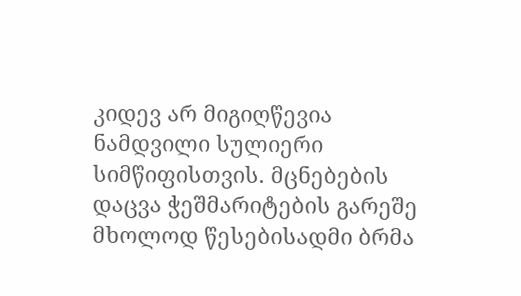კიდევ არ მიგიღწევია ნამდვილი სულიერი სიმწიფისთვის. მცნებების დაცვა ჭეშმარიტების გარეშე მხოლოდ წესებისადმი ბრმა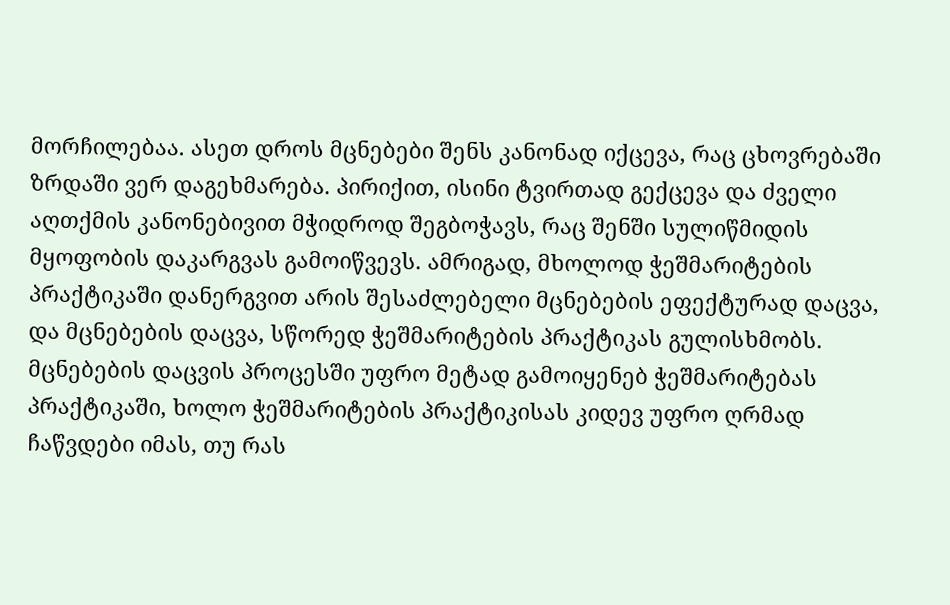მორჩილებაა. ასეთ დროს მცნებები შენს კანონად იქცევა, რაც ცხოვრებაში ზრდაში ვერ დაგეხმარება. პირიქით, ისინი ტვირთად გექცევა და ძველი აღთქმის კანონებივით მჭიდროდ შეგბოჭავს, რაც შენში სულიწმიდის მყოფობის დაკარგვას გამოიწვევს. ამრიგად, მხოლოდ ჭეშმარიტების პრაქტიკაში დანერგვით არის შესაძლებელი მცნებების ეფექტურად დაცვა, და მცნებების დაცვა, სწორედ ჭეშმარიტების პრაქტიკას გულისხმობს. მცნებების დაცვის პროცესში უფრო მეტად გამოიყენებ ჭეშმარიტებას პრაქტიკაში, ხოლო ჭეშმარიტების პრაქტიკისას კიდევ უფრო ღრმად ჩაწვდები იმას, თუ რას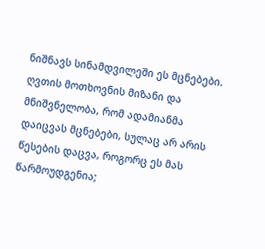ნიშნავს სინამდვილეში ეს მცნებები. ღვთის მოთხოვნის მიზანი და მნიშვნელობა, რომ ადამიანმა დაიცვას მცნებები, სულაც არ არის წესების დაცვა, როგორც ეს მას წარმოუდგენია;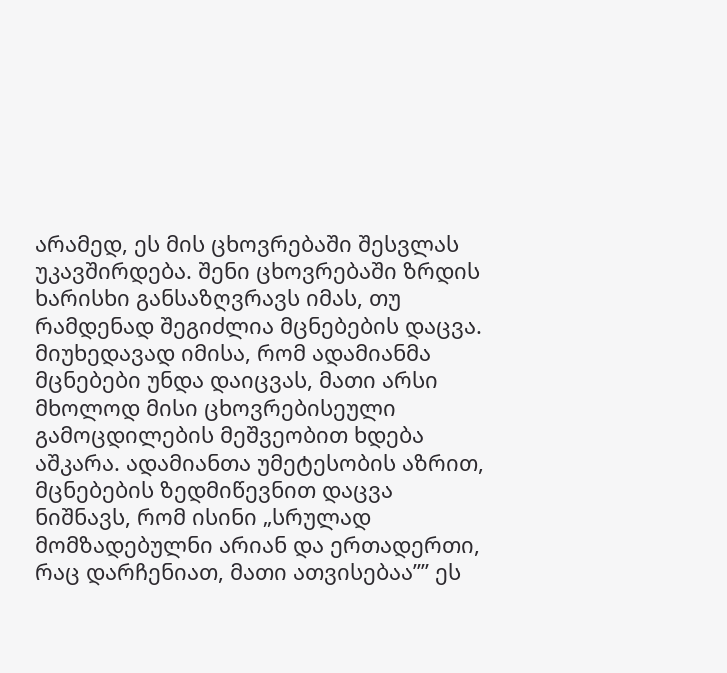არამედ, ეს მის ცხოვრებაში შესვლას უკავშირდება. შენი ცხოვრებაში ზრდის ხარისხი განსაზღვრავს იმას, თუ რამდენად შეგიძლია მცნებების დაცვა. მიუხედავად იმისა, რომ ადამიანმა მცნებები უნდა დაიცვას, მათი არსი მხოლოდ მისი ცხოვრებისეული გამოცდილების მეშვეობით ხდება აშკარა. ადამიანთა უმეტესობის აზრით, მცნებების ზედმიწევნით დაცვა ნიშნავს, რომ ისინი „სრულად მომზადებულნი არიან და ერთადერთი, რაც დარჩენიათ, მათი ათვისებაა”” ეს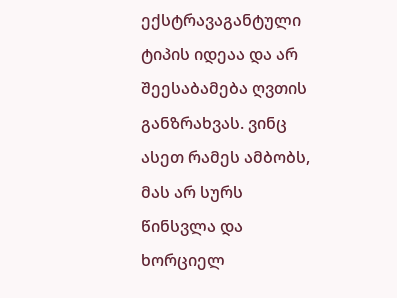ექსტრავაგანტული ტიპის იდეაა და არ შეესაბამება ღვთის განზრახვას. ვინც ასეთ რამეს ამბობს, მას არ სურს წინსვლა და ხორციელ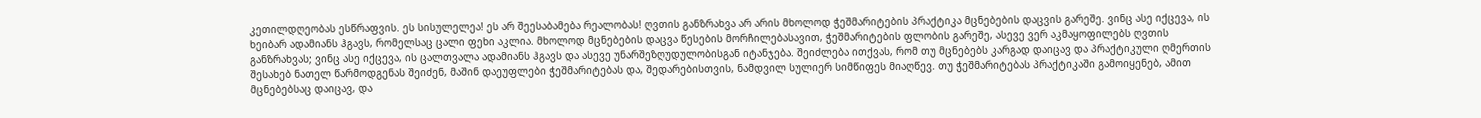კეთილდღეობას ესწრაფვის. ეს სისულელეა! ეს არ შეესაბამება რეალობას! ღვთის განზრახვა არ არის მხოლოდ ჭეშმარიტების პრაქტიკა მცნებების დაცვის გარეშე. ვინც ასე იქცევა, ის ხეიბარ ადამიანს ჰგავს, რომელსაც ცალი ფეხი აკლია. მხოლოდ მცნებების დაცვა წესების მორჩილებასავით, ჭეშმარიტების ფლობის გარეშე, ასევე ვერ აკმაყოფილებს ღვთის განზრახვას; ვინც ასე იქცევა, ის ცალთვალა ადამიანს ჰგავს და ასევე უნარშეზღუდულობისგან იტანჯება. შეიძლება ითქვას, რომ თუ მცნებებს კარგად დაიცავ და პრაქტიკული ღმერთის შესახებ ნათელ წარმოდგენას შეიძენ, მაშინ დაეუფლები ჭეშმარიტებას და, შედარებისთვის, ნამდვილ სულიერ სიმწიფეს მიაღწევ. თუ ჭეშმარიტებას პრაქტიკაში გამოიყენებ, ამით მცნებებსაც დაიცავ, და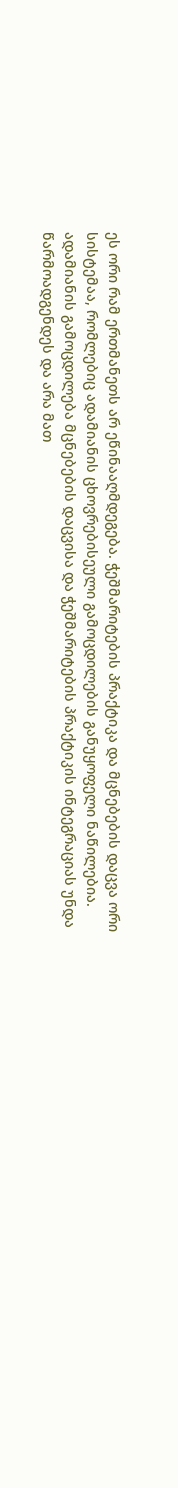ეს ორი რამ ერთმანეთს არ ეწინააღმდეგება. ჭეშმარიტების პრაქტიკა და მცნებების დაცვა ორი სისტემაა, რომლებიც ადამიანის ცხოვრებისეული გამოცდილების განუყოფელი ნაწილებია. ადამიანის გამოცდილება მცნებების დაცვისა და ჭეშმარიტების პრაქტიკის ინტეგრაციას უნდა წარმოადგენდეს და არა მათ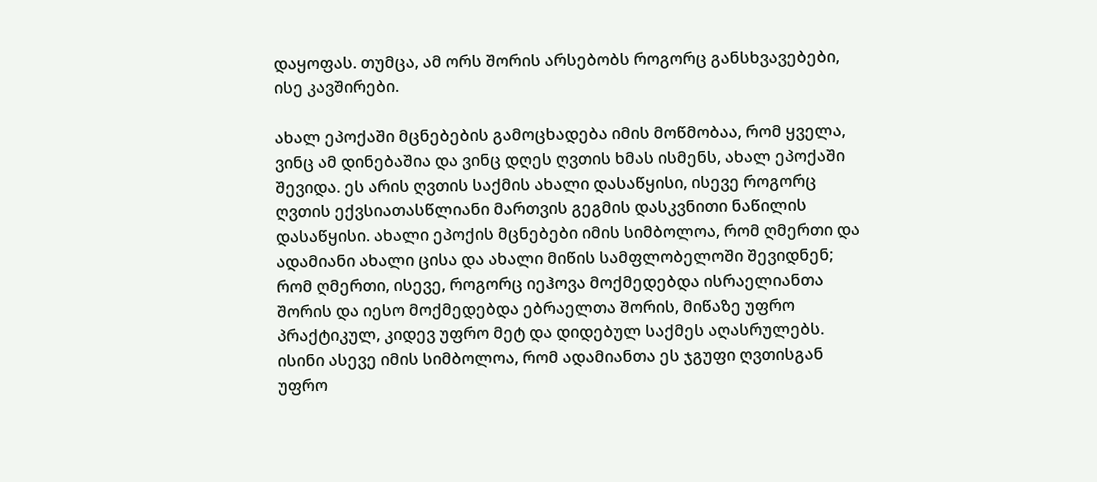დაყოფას. თუმცა, ამ ორს შორის არსებობს როგორც განსხვავებები, ისე კავშირები.

ახალ ეპოქაში მცნებების გამოცხადება იმის მოწმობაა, რომ ყველა, ვინც ამ დინებაშია და ვინც დღეს ღვთის ხმას ისმენს, ახალ ეპოქაში შევიდა. ეს არის ღვთის საქმის ახალი დასაწყისი, ისევე როგორც ღვთის ექვსიათასწლიანი მართვის გეგმის დასკვნითი ნაწილის დასაწყისი. ახალი ეპოქის მცნებები იმის სიმბოლოა, რომ ღმერთი და ადამიანი ახალი ცისა და ახალი მიწის სამფლობელოში შევიდნენ; რომ ღმერთი, ისევე, როგორც იეჰოვა მოქმედებდა ისრაელიანთა შორის და იესო მოქმედებდა ებრაელთა შორის, მიწაზე უფრო პრაქტიკულ, კიდევ უფრო მეტ და დიდებულ საქმეს აღასრულებს. ისინი ასევე იმის სიმბოლოა, რომ ადამიანთა ეს ჯგუფი ღვთისგან უფრო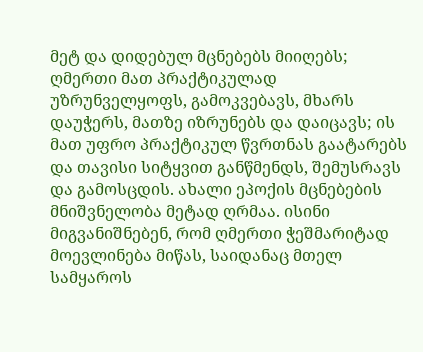მეტ და დიდებულ მცნებებს მიიღებს; ღმერთი მათ პრაქტიკულად უზრუნველყოფს, გამოკვებავს, მხარს დაუჭერს, მათზე იზრუნებს და დაიცავს; ის მათ უფრო პრაქტიკულ წვრთნას გაატარებს და თავისი სიტყვით განწმენდს, შემუსრავს და გამოსცდის. ახალი ეპოქის მცნებების მნიშვნელობა მეტად ღრმაა. ისინი მიგვანიშნებენ, რომ ღმერთი ჭეშმარიტად მოევლინება მიწას, საიდანაც მთელ სამყაროს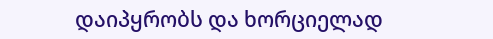დაიპყრობს და ხორციელად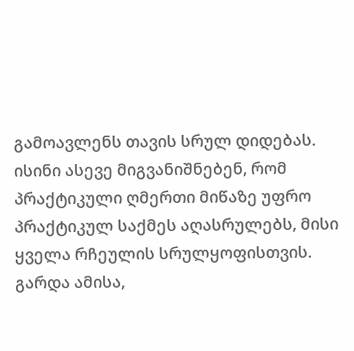გამოავლენს თავის სრულ დიდებას. ისინი ასევე მიგვანიშნებენ, რომ პრაქტიკული ღმერთი მიწაზე უფრო პრაქტიკულ საქმეს აღასრულებს, მისი ყველა რჩეულის სრულყოფისთვის. გარდა ამისა,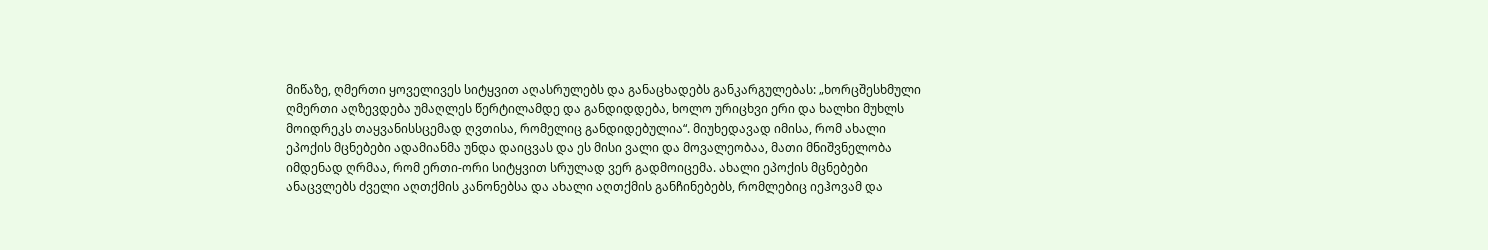მიწაზე, ღმერთი ყოველივეს სიტყვით აღასრულებს და განაცხადებს განკარგულებას: „ხორცშესხმული ღმერთი აღზევდება უმაღლეს წერტილამდე და განდიდდება, ხოლო ურიცხვი ერი და ხალხი მუხლს მოიდრეკს თაყვანისსცემად ღვთისა, რომელიც განდიდებულია“. მიუხედავად იმისა, რომ ახალი ეპოქის მცნებები ადამიანმა უნდა დაიცვას და ეს მისი ვალი და მოვალეობაა, მათი მნიშვნელობა იმდენად ღრმაა, რომ ერთი-ორი სიტყვით სრულად ვერ გადმოიცემა. ახალი ეპოქის მცნებები ანაცვლებს ძველი აღთქმის კანონებსა და ახალი აღთქმის განჩინებებს, რომლებიც იეჰოვამ და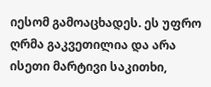იესომ გამოაცხადეს. ეს უფრო ღრმა გაკვეთილია და არა ისეთი მარტივი საკითხი,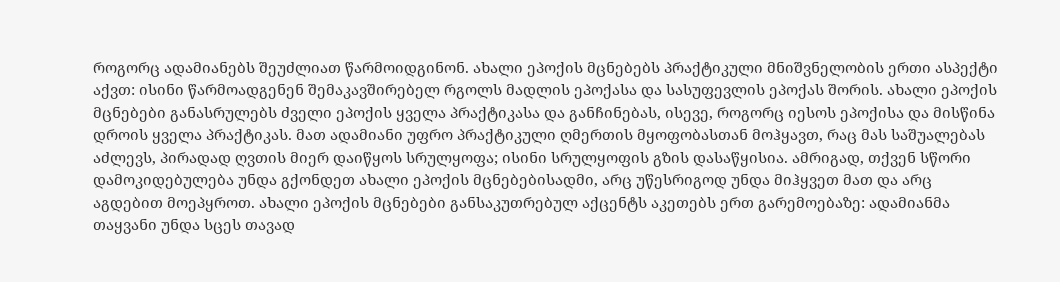როგორც ადამიანებს შეუძლიათ წარმოიდგინონ. ახალი ეპოქის მცნებებს პრაქტიკული მნიშვნელობის ერთი ასპექტი აქვთ: ისინი წარმოადგენენ შემაკავშირებელ რგოლს მადლის ეპოქასა და სასუფევლის ეპოქას შორის. ახალი ეპოქის მცნებები განასრულებს ძველი ეპოქის ყველა პრაქტიკასა და განჩინებას, ისევე, როგორც იესოს ეპოქისა და მისწინა დროის ყველა პრაქტიკას. მათ ადამიანი უფრო პრაქტიკული ღმერთის მყოფობასთან მოჰყავთ, რაც მას საშუალებას აძლევს, პირადად ღვთის მიერ დაიწყოს სრულყოფა; ისინი სრულყოფის გზის დასაწყისია. ამრიგად, თქვენ სწორი დამოკიდებულება უნდა გქონდეთ ახალი ეპოქის მცნებებისადმი, არც უწესრიგოდ უნდა მიჰყვეთ მათ და არც აგდებით მოეპყროთ. ახალი ეპოქის მცნებები განსაკუთრებულ აქცენტს აკეთებს ერთ გარემოებაზე: ადამიანმა თაყვანი უნდა სცეს თავად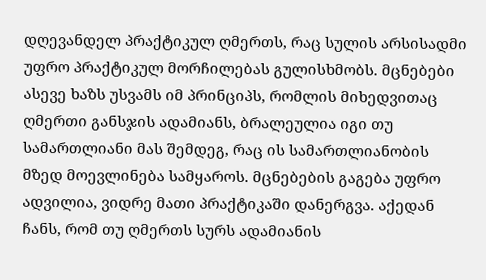დღევანდელ პრაქტიკულ ღმერთს, რაც სულის არსისადმი უფრო პრაქტიკულ მორჩილებას გულისხმობს. მცნებები ასევე ხაზს უსვამს იმ პრინციპს, რომლის მიხედვითაც ღმერთი განსჯის ადამიანს, ბრალეულია იგი თუ სამართლიანი მას შემდეგ, რაც ის სამართლიანობის მზედ მოევლინება სამყაროს. მცნებების გაგება უფრო ადვილია, ვიდრე მათი პრაქტიკაში დანერგვა. აქედან ჩანს, რომ თუ ღმერთს სურს ადამიანის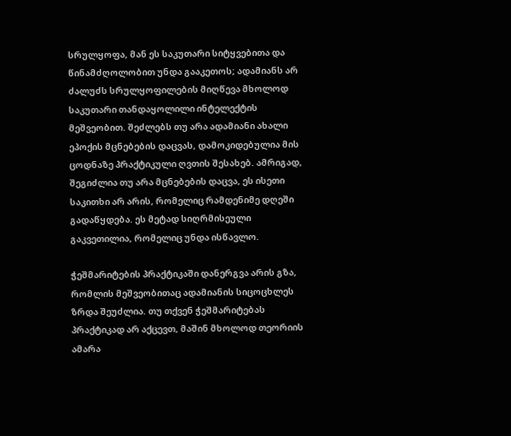სრულყოფა, მან ეს საკუთარი სიტყვებითა და წინამძღოლობით უნდა გააკეთოს; ადამიანს არ ძალუძს სრულყოფილების მიღწევა მხოლოდ საკუთარი თანდაყოლილი ინტელექტის მეშვეობით. შეძლებს თუ არა ადამიანი ახალი ეპოქის მცნებების დაცვას, დამოკიდებულია მის ცოდნაზე პრაქტიკული ღვთის შესახებ. ამრიგად, შეგიძლია თუ არა მცნებების დაცვა, ეს ისეთი საკითხი არ არის, რომელიც რამდენიმე დღეში გადაწყდება. ეს მეტად სიღრმისეული გაკვეთილია, რომელიც უნდა ისწავლო.

ჭეშმარიტების პრაქტიკაში დანერგვა არის გზა, რომლის მეშვეობითაც ადამიანის სიცოცხლეს ზრდა შეუძლია. თუ თქვენ ჭეშმარიტებას პრაქტიკად არ აქცევთ, მაშინ მხოლოდ თეორიის ამარა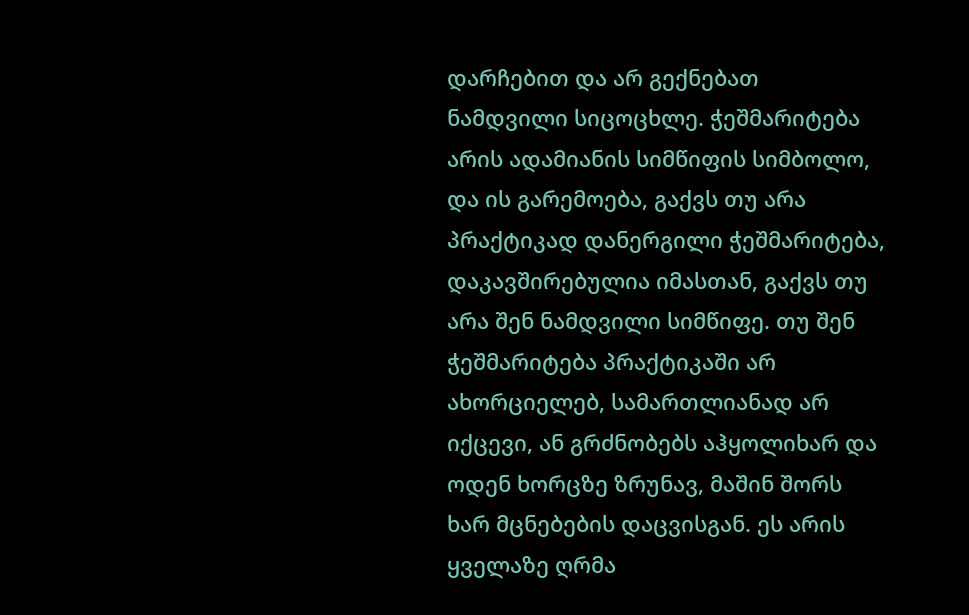დარჩებით და არ გექნებათ ნამდვილი სიცოცხლე. ჭეშმარიტება არის ადამიანის სიმწიფის სიმბოლო, და ის გარემოება, გაქვს თუ არა პრაქტიკად დანერგილი ჭეშმარიტება, დაკავშირებულია იმასთან, გაქვს თუ არა შენ ნამდვილი სიმწიფე. თუ შენ ჭეშმარიტება პრაქტიკაში არ ახორციელებ, სამართლიანად არ იქცევი, ან გრძნობებს აჰყოლიხარ და ოდენ ხორცზე ზრუნავ, მაშინ შორს ხარ მცნებების დაცვისგან. ეს არის ყველაზე ღრმა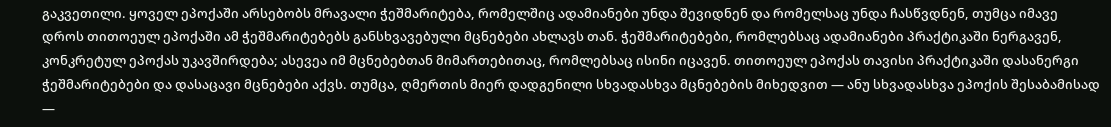გაკვეთილი. ყოველ ეპოქაში არსებობს მრავალი ჭეშმარიტება, რომელშიც ადამიანები უნდა შევიდნენ და რომელსაც უნდა ჩასწვდნენ, თუმცა იმავე დროს თითოეულ ეპოქაში ამ ჭეშმარიტებებს განსხვავებული მცნებები ახლავს თან. ჭეშმარიტებები, რომლებსაც ადამიანები პრაქტიკაში ნერგავენ, კონკრეტულ ეპოქას უკავშირდება; ასევეა იმ მცნებებთან მიმართებითაც, რომლებსაც ისინი იცავენ. თითოეულ ეპოქას თავისი პრაქტიკაში დასანერგი ჭეშმარიტებები და დასაცავი მცნებები აქვს. თუმცა, ღმერთის მიერ დადგენილი სხვადასხვა მცნებების მიხედვით — ანუ სხვადასხვა ეპოქის შესაბამისად —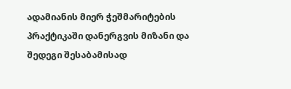ადამიანის მიერ ჭეშმარიტების პრაქტიკაში დანერგვის მიზანი და შედეგი შესაბამისად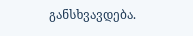განსხვავდება.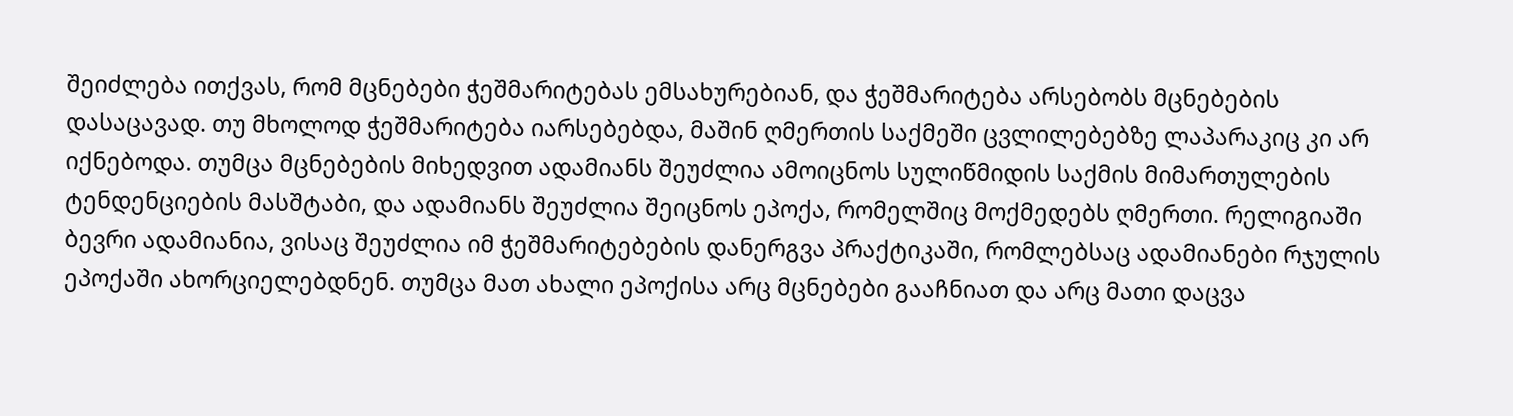შეიძლება ითქვას, რომ მცნებები ჭეშმარიტებას ემსახურებიან, და ჭეშმარიტება არსებობს მცნებების დასაცავად. თუ მხოლოდ ჭეშმარიტება იარსებებდა, მაშინ ღმერთის საქმეში ცვლილებებზე ლაპარაკიც კი არ იქნებოდა. თუმცა მცნებების მიხედვით ადამიანს შეუძლია ამოიცნოს სულიწმიდის საქმის მიმართულების ტენდენციების მასშტაბი, და ადამიანს შეუძლია შეიცნოს ეპოქა, რომელშიც მოქმედებს ღმერთი. რელიგიაში ბევრი ადამიანია, ვისაც შეუძლია იმ ჭეშმარიტებების დანერგვა პრაქტიკაში, რომლებსაც ადამიანები რჯულის ეპოქაში ახორციელებდნენ. თუმცა მათ ახალი ეპოქისა არც მცნებები გააჩნიათ და არც მათი დაცვა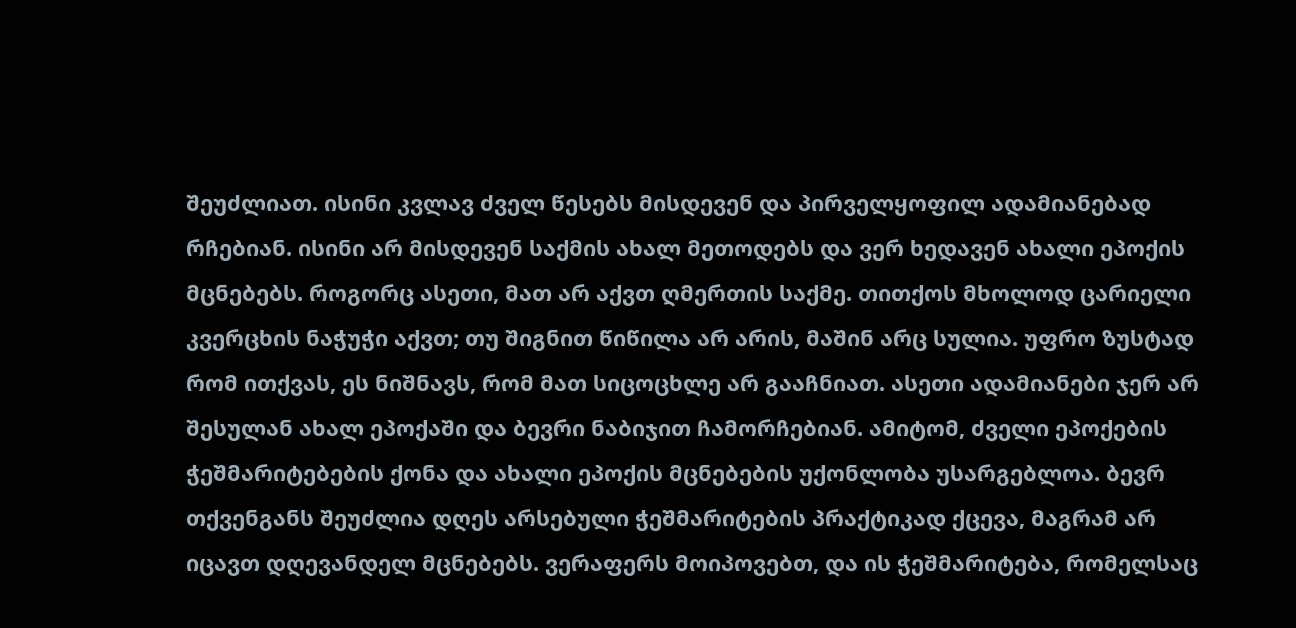შეუძლიათ. ისინი კვლავ ძველ წესებს მისდევენ და პირველყოფილ ადამიანებად რჩებიან. ისინი არ მისდევენ საქმის ახალ მეთოდებს და ვერ ხედავენ ახალი ეპოქის მცნებებს. როგორც ასეთი, მათ არ აქვთ ღმერთის საქმე. თითქოს მხოლოდ ცარიელი კვერცხის ნაჭუჭი აქვთ; თუ შიგნით წიწილა არ არის, მაშინ არც სულია. უფრო ზუსტად რომ ითქვას, ეს ნიშნავს, რომ მათ სიცოცხლე არ გააჩნიათ. ასეთი ადამიანები ჯერ არ შესულან ახალ ეპოქაში და ბევრი ნაბიჯით ჩამორჩებიან. ამიტომ, ძველი ეპოქების ჭეშმარიტებების ქონა და ახალი ეპოქის მცნებების უქონლობა უსარგებლოა. ბევრ თქვენგანს შეუძლია დღეს არსებული ჭეშმარიტების პრაქტიკად ქცევა, მაგრამ არ იცავთ დღევანდელ მცნებებს. ვერაფერს მოიპოვებთ, და ის ჭეშმარიტება, რომელსაც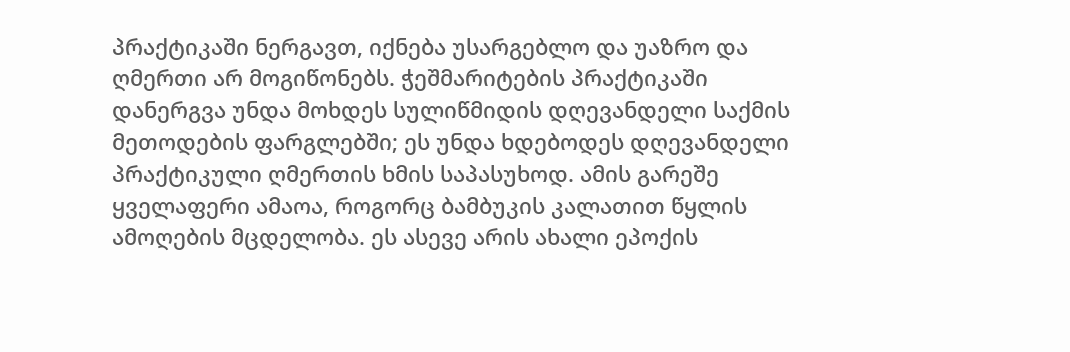პრაქტიკაში ნერგავთ, იქნება უსარგებლო და უაზრო და ღმერთი არ მოგიწონებს. ჭეშმარიტების პრაქტიკაში დანერგვა უნდა მოხდეს სულიწმიდის დღევანდელი საქმის მეთოდების ფარგლებში; ეს უნდა ხდებოდეს დღევანდელი პრაქტიკული ღმერთის ხმის საპასუხოდ. ამის გარეშე ყველაფერი ამაოა, როგორც ბამბუკის კალათით წყლის ამოღების მცდელობა. ეს ასევე არის ახალი ეპოქის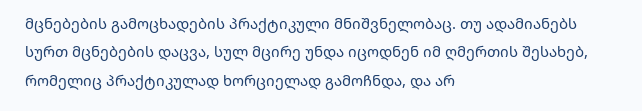მცნებების გამოცხადების პრაქტიკული მნიშვნელობაც. თუ ადამიანებს სურთ მცნებების დაცვა, სულ მცირე უნდა იცოდნენ იმ ღმერთის შესახებ, რომელიც პრაქტიკულად ხორციელად გამოჩნდა, და არ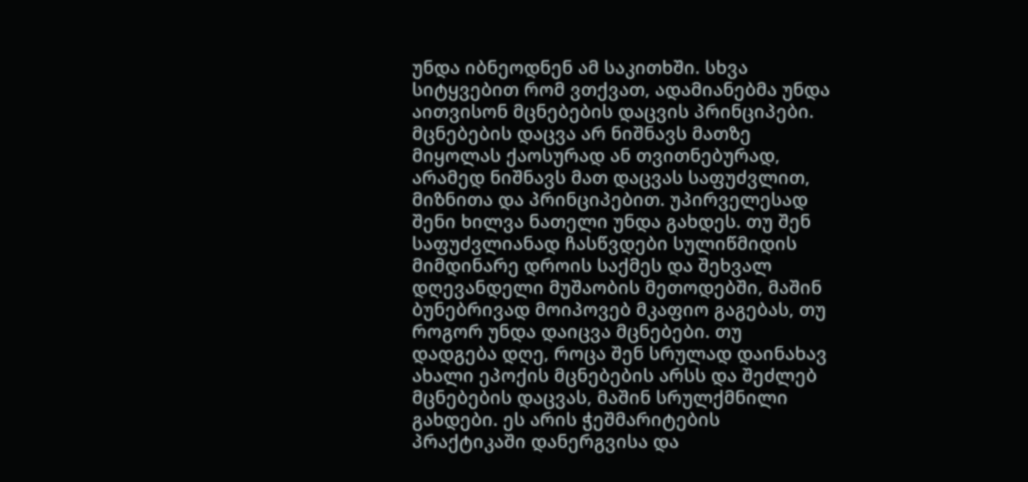უნდა იბნეოდნენ ამ საკითხში. სხვა სიტყვებით რომ ვთქვათ, ადამიანებმა უნდა აითვისონ მცნებების დაცვის პრინციპები. მცნებების დაცვა არ ნიშნავს მათზე მიყოლას ქაოსურად ან თვითნებურად, არამედ ნიშნავს მათ დაცვას საფუძვლით, მიზნითა და პრინციპებით. უპირველესად შენი ხილვა ნათელი უნდა გახდეს. თუ შენ საფუძვლიანად ჩასწვდები სულიწმიდის მიმდინარე დროის საქმეს და შეხვალ დღევანდელი მუშაობის მეთოდებში, მაშინ ბუნებრივად მოიპოვებ მკაფიო გაგებას, თუ როგორ უნდა დაიცვა მცნებები. თუ დადგება დღე, როცა შენ სრულად დაინახავ ახალი ეპოქის მცნებების არსს და შეძლებ მცნებების დაცვას, მაშინ სრულქმნილი გახდები. ეს არის ჭეშმარიტების პრაქტიკაში დანერგვისა და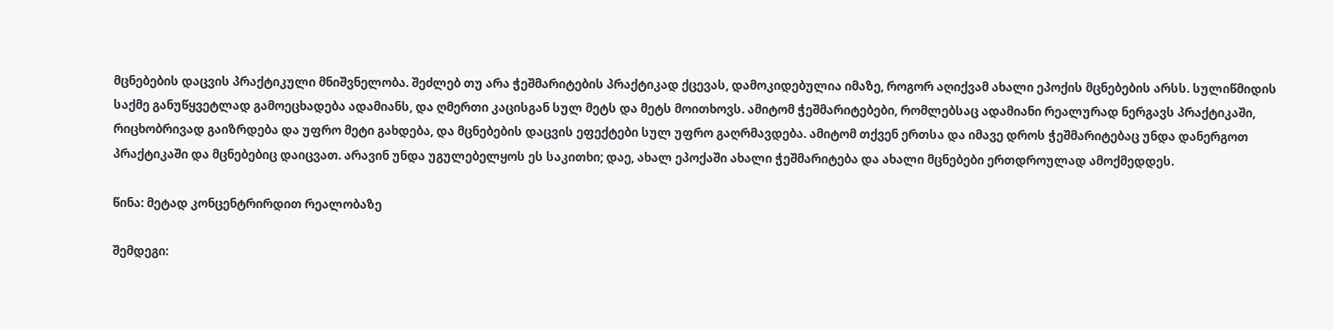მცნებების დაცვის პრაქტიკული მნიშვნელობა. შეძლებ თუ არა ჭეშმარიტების პრაქტიკად ქცევას, დამოკიდებულია იმაზე, როგორ აღიქვამ ახალი ეპოქის მცნებების არსს. სულიწმიდის საქმე განუწყვეტლად გამოეცხადება ადამიანს, და ღმერთი კაცისგან სულ მეტს და მეტს მოითხოვს. ამიტომ ჭეშმარიტებები, რომლებსაც ადამიანი რეალურად ნერგავს პრაქტიკაში, რიცხობრივად გაიზრდება და უფრო მეტი გახდება, და მცნებების დაცვის ეფექტები სულ უფრო გაღრმავდება. ამიტომ თქვენ ერთსა და იმავე დროს ჭეშმარიტებაც უნდა დანერგოთ პრაქტიკაში და მცნებებიც დაიცვათ. არავინ უნდა უგულებელყოს ეს საკითხი; დაე, ახალ ეპოქაში ახალი ჭეშმარიტება და ახალი მცნებები ერთდროულად ამოქმედდეს.

წინა: მეტად კონცენტრირდით რეალობაზე

შემდეგი: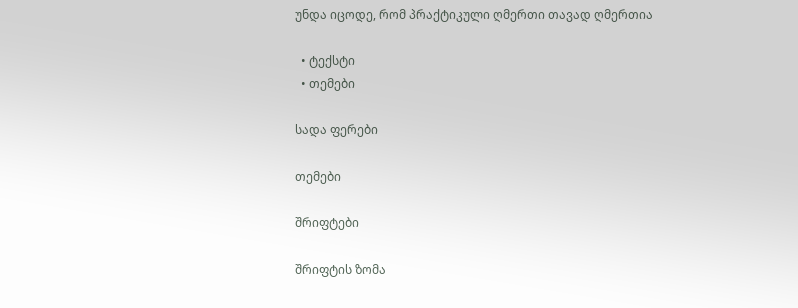უნდა იცოდე, რომ პრაქტიკული ღმერთი თავად ღმერთია

  • ტექსტი
  • თემები

სადა ფერები

თემები

შრიფტები

შრიფტის ზომა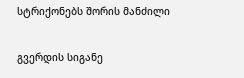სტრიქონებს შორის მანძილი

გვერდის სიგანე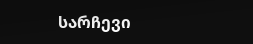სარჩევი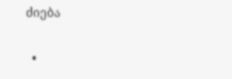ძიება

  •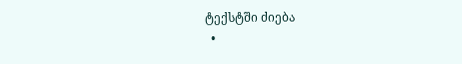ტექსტში ძიება
  •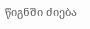წიგნში ძიება